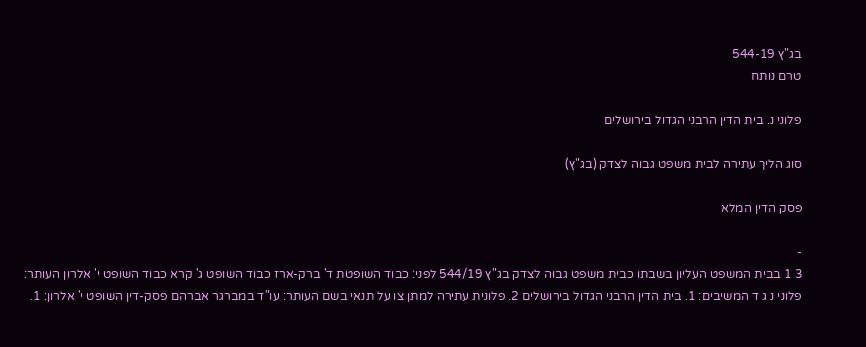בג"ץ 544-19
טרם נותח

פלוני נ. בית הדין הרבני הגדול בירושלים

סוג הליך עתירה לבית משפט גבוה לצדק (בג"ץ)

פסק הדין המלא

-
3 1 בבית המשפט העליון בשבתו כבית משפט גבוה לצדק בג"ץ 544/19 לפני: כבוד השופטת ד' ברק-ארז כבוד השופט ג' קרא כבוד השופט י' אלרון העותר: פלוני נ ג ד המשיבים: 1. בית הדין הרבני הגדול בירושלים 2. פלונית עתירה למתן צו על תנאי בשם העותר: עו"ד במברגר אברהם פסק-דין השופט י' אלרון: 1.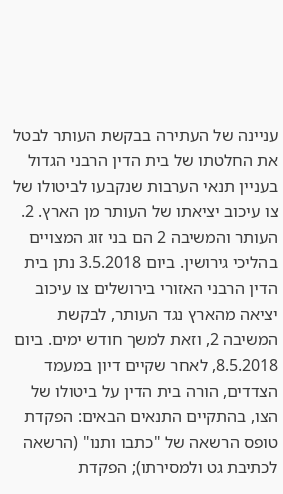עניינה של העתירה בבקשת העותר לבטל את החלטתו של בית הדין הרבני הגדול בעניין תנאי הערבות שנקבעו לביטולו של צו עיכוב יציאתו של העותר מן הארץ. 2. העותר והמשיבה 2 הם בני זוג המצויים בהליכי גירושין. ביום 3.5.2018 נתן בית הדין הרבני האזורי בירושלים צו עיכוב יציאה מהארץ נגד העותר, לבקשת המשיבה 2, וזאת למשך חודש ימים. ביום 8.5.2018, לאחר שקיים דיון במעמד הצדדים, הורה בית הדין על ביטולו של הצו, בהתקיים התנאים הבאים: הפקדת טופס הרשאה של "כתבו ותנו" (הרשאה לכתיבת גט ולמסירתו); הפקדת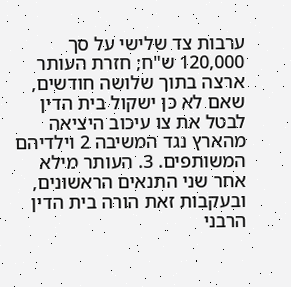ערבות צד שלישי על סך 120,000 ש"ח; חזרת העותר ארצה בתוך שלושה חודשים, שאם לא כן ישקול בית הדין לבטל את צו עיכוב היציאה מהארץ נגד המשיבה 2 וילדיהם המשותפים. 3. העותר מילא אחר שני התנאים הראשונים, ובעקבות זאת הורה בית הדין הרבני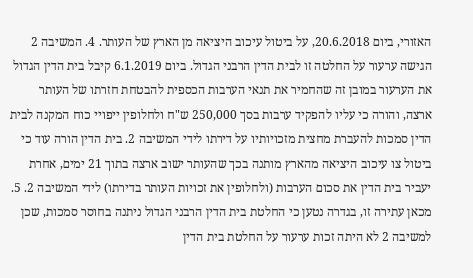האזורי, ביום 20.6.2018, על ביטול עיכוב היציאה מן הארץ של העותר. 4. המשיבה 2 הגישה ערעור על החלטה זו לבית הדין הרבני הגדול. ביום 6.1.2019 קיבל בית הדין הגדול את הערעור במובן זה שהחמיר את תנאי הערבות הכספית להבטחת חזרתו של העותר ארצה, והורה כי עליו להפקיד ערבות בסך 250,000 ש"ח ולחלופין ייפויי כוח המקנה לבית הדין סמכות להעברת מחצית מזכויותיו על דירתו לידי המשיבה 2. בית הדין הורה עוד כי ביטול צו עיכוב היציאה מהארץ מותנה בכך שהעותר ישוב ארצה בתוך 21 ימים, אחרת יעביר בית הדין את סכום הערבות (ולחלופין את זכויות העותר בדירתו) לידי המשיבה 2. 5. מכאן עתירה זו, בגדרה נטען כי החלטת בית הדין הרבני הגדול ניתנה בחוסר סמכות, שכן למשיבה 2 לא היתה זכות ערעור על החלטת בית הדין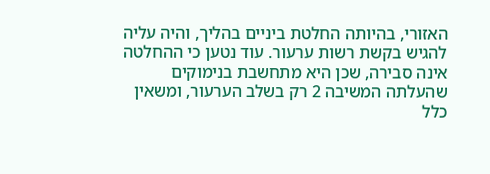האזורי, בהיותה החלטת ביניים בהליך, והיה עליה להגיש בקשת רשות ערעור. עוד נטען כי ההחלטה אינה סבירה, שכן היא מתחשבת בנימוקים שהעלתה המשיבה 2 רק בשלב הערעור, ומשאין כלל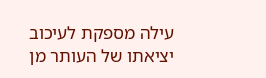עילה מספקת לעיכוב יציאתו של העותר מן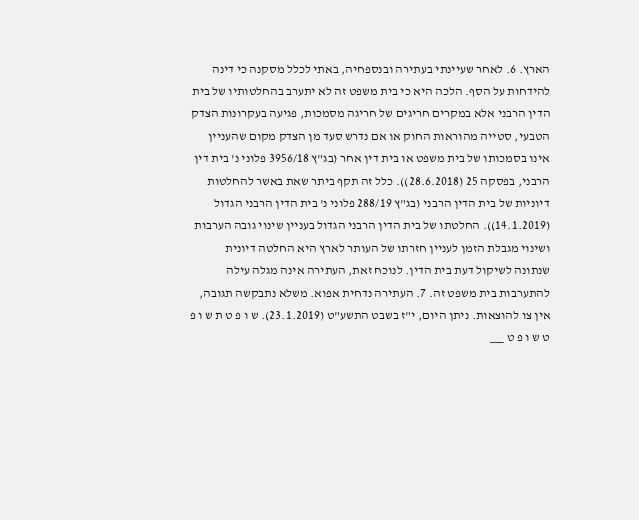הארץ. 6. לאחר שעיינתי בעתירה ובנספחיה, באתי לכלל מסקנה כי דינה להידחות על הסף. הלכה היא כי בית משפט זה לא יתערב בהחלטותיו של בית הדין הרבני אלא במקרים חריגים של חריגה מסמכות, פגיעה בעקרונות הצדק הטבעי, סטייה מהוראות החוק או אם נדרש סעד מן הצדק מקום שהעניין אינו בסמכותו של בית משפט או בית דין אחר (בג"ץ 3956/18 פלוני נ' בית דין הרבני, בפסקה 25 (28.6.2018)). כלל זה תקף ביתר שאת באשר להחלטות דיוניות של בית הדין הרבני (בג"ץ 288/19 פלוני נ' בית הדין הרבני הגדול (14.1.2019)). החלטתו של בית הדין הרבני הגדול בעניין שינוי גובה הערבות ושינוי מגבלת הזמן לעניין חזרתו של העותר לארץ היא החלטה דיונית שנתונה לשיקול דעת בית הדין. לנוכח זאת, העתירה אינה מגלה עילה להתערבות בית משפט זה. 7. העתירה נדחית אפוא. משלא נתבקשה תגובה, אין צו להוצאות. ניתן היום, י"ז בשבט התשע"ט (23.1.2019). ש ו פ ט ת ש ו פ ט ש ו פ ט ___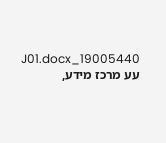19005440_J01.docx עע מרכז מידע,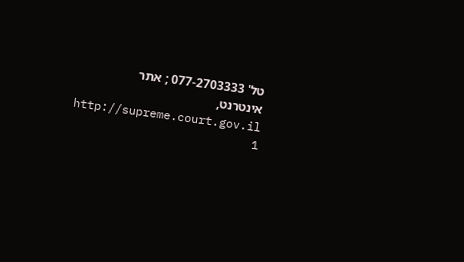טל' 077-2703333 ; אתר אינטרנט, http://supreme.court.gov.il 1